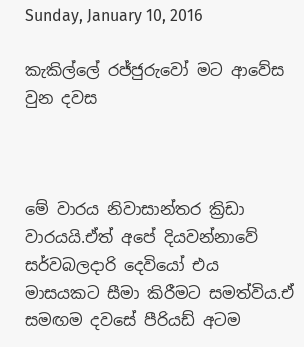Sunday, January 10, 2016

කැකිල්ලේ රජ්ජුරුවෝ මට ආවේස වුන දවස



මේ වාරය නිවාසාන්තර ක්‍රිඩා වාරයයි.ඒත් අපේ දියවන්නාවේ සර්වබලදාරි දෙවියෝ එය මාසයකට සීමා කිරීමට සමත්විය.ඒ සමඟම දවසේ පීරියඩ් අටම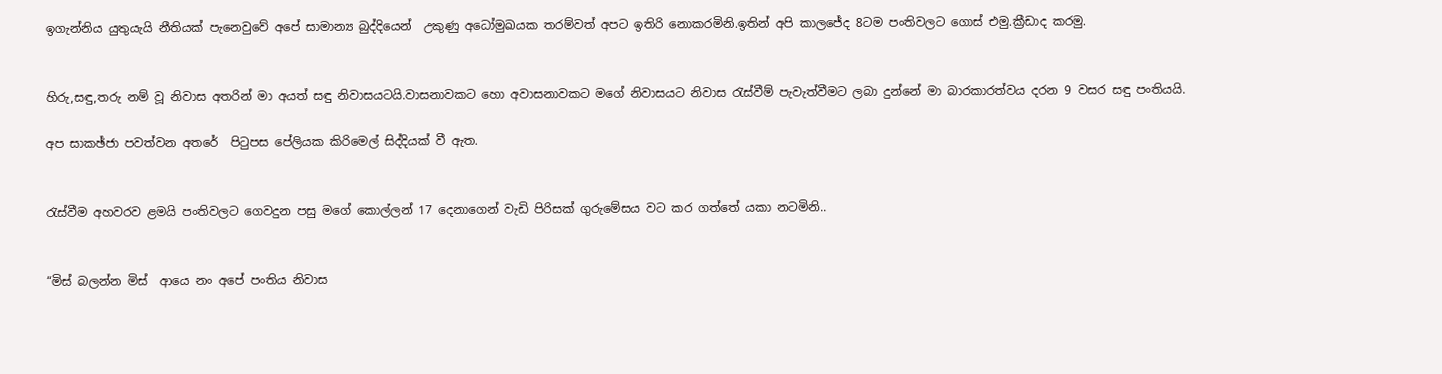ඉගැන්නිය යුතුයැයි නීතියක් පැනෙවුවේ අපේ සාමාන්‍ය බුද්දියෙන්  උකුණු අධෝමුඛයක තරම්වත් අපට ඉතිරි නොකරමිනි.ඉතින් අපි කාලජේද 8ටම පංතිවලට ගොස් එමු.ක්‍රීඩාද කරමු.


හිරු,සඳු,තරු නම් වූ නිවාස අතරින් මා අයත් සඳු නිවාසයටයි.වාසනාවකට හො අවාසනාවකට මගේ නිවාසයට නිවාස රැස්වීම් පැවැත්වීමට ලබා දුන්නේ මා බාරකාරත්වය දරන 9 වසර සඳු පංතියයි.

අප සාකඡ්ජා පවත්වන අතරේ  පිටුපස පේලියක කිරිමෙල් සිද්දියක් වී ඇත.


රැස්වීම අහවරව ළමයි පංතිවලට ගෙවදුන පසු මගේ කොල්ලන් 17 දෙනාගෙන් වැඩි පිරිසක් ගුරුමේසය වට කර ගත්තේ යකා නටමිනි..


“මිස් බලන්න මිස්  ආයෙ නං අපේ පංතිය නිවාස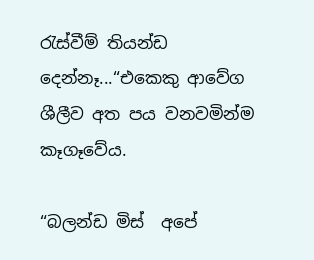රැස්වීම් තියන්ඩ දෙන්නෑ...“එකෙකු ආවේග ශීලීව අත පය වනවමින්ම කෑගෑවේය.

“බලන්ඩ මිස්  අපේ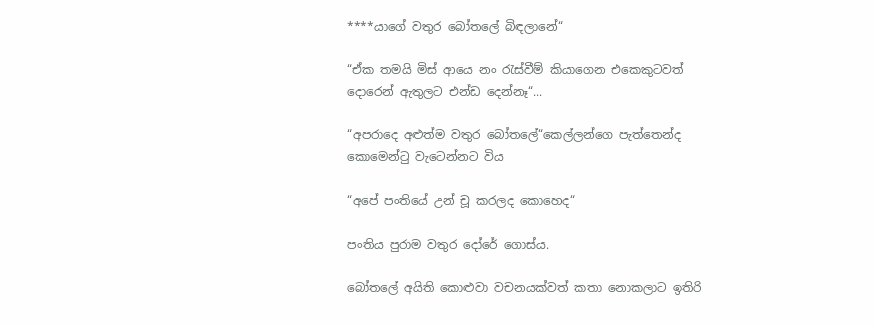****යාගේ වතුර බෝතලේ බිඳලානේ“

“ඒක තමයි මිස් ආයෙ නං රැස්වීම් කියාගෙන එකෙකුටවත් දොරෙන් ඇතුලට එන්ඩ දෙන්නෑ“...

“අපරාදෙ අළුත්ම වතුර බෝතලේ“කෙල්ලන්ගෙ පැත්තෙන්ද කොමෙන්ටු වැටෙන්නට විය

“අපේ පංතියේ උන් චූ කරලද කොහෙද“

පංතිය පුරාම වතුර දෝරේ ගොස්ය.

බෝතලේ අයිති කොළුවා වචනයක්වත් කතා නොකලාට ඉතිරි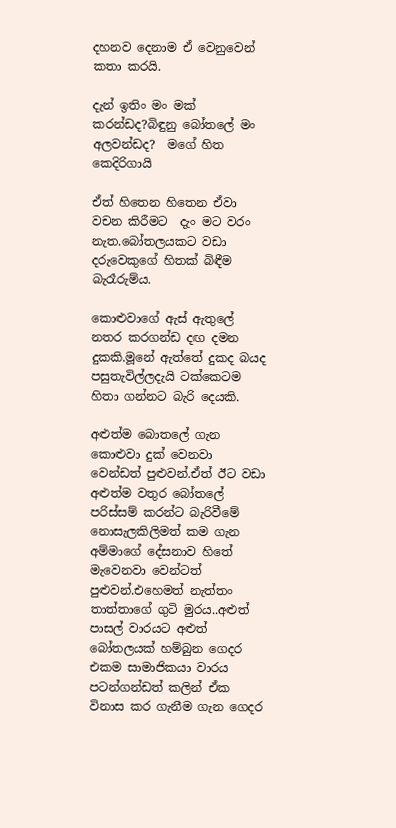දහනව දෙනාම ඒ වෙනුවෙන් කතා කරයි.

දැන් ඉතිං මං මක් කරන්ඩද?බිඳුනු බෝතලේ මං අලවන්ඩද?  මගේ හිත කෙදිරිගායි

ඒත් හිතෙන හිතෙන ඒවා වචන කිරීමට  දැං මට වරං නැත.බෝතලයකට වඩා දරුවෙකුගේ හිතක් බිඳීම බැරෑරුම්ය.

කොළුවාගේ ඇස් ඇතුලේ නතර කරගන්ඩ දඟ දමන දුකකි.මූනේ ඇත්තේ දුකද බයද පසුතැවිල්ලදැයි ටක්කෙටම හිතා ගන්නට බැරි දෙයකි.

අළුත්ම බොතලේ ගැන කොළුවා දුක් වෙනවා වෙන්ඩත් පුළුවන්.ඒත් ඊට වඩා අළුත්ම වතුර බෝතලේ පරිස්සම් කරන්ට බැරිවීමේ නොසැලකිලිමත් කම ගැන අම්මාගේ දේසනාව හිතේ මැවෙනවා වෙන්ටත් පුළුවන්.එහෙමත් නැත්තං තාත්තාගේ ගුටි මුරය..අළුත් පාසල් වාරයට අළුත් බෝතලයක් හම්බුන ගෙදර එකම සාමාජිකයා වාරය පටන්ගන්ඩත් කලින් ඒක විනාස කර ගැනීම ගැන ගෙදර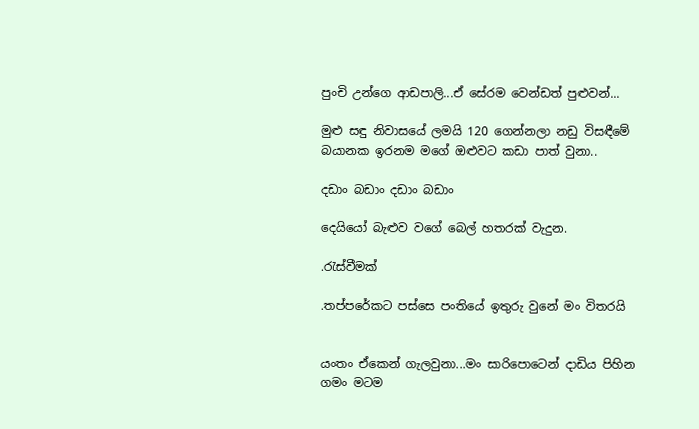පුංචි උන්ගෙ ආඩපාලි...ඒ සේරම වෙන්ඩත් පුළුවන්...

මුළු සඳු නිවාසයේ ලමයි 120 ගෙන්නලා නඩු විසඳීමේ බයානක ඉරනම මගේ ඔළුවට කඩා පාත් වුනා..

දඩාං බඩාං දඩාං බඩාං

දෙයියෝ බැළුව වගේ බෙල් හතරක් වැදුන.

.රැස්වීමක්

.තප්පරේකට පස්සෙ පංතියේ ඉතුරු වුනේ මං විතරයි


යංතං ඒකෙන් ගැලවුනා...මං සාරිපොටෙන් දාඩිය පිහින ගමං මටම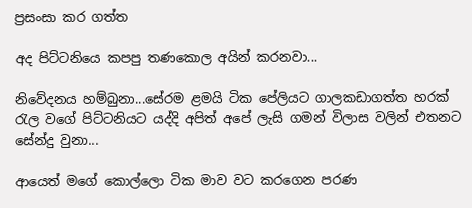ප්‍රසංසා කර ගත්ත

අද පිට්ටනියෙ කපපු තණකොල අයින් කරනවා...

නිවේදනය හම්බුනා...සේරම ළමයි ටික පේලියට ගාලකඩාගත්ත හරක් රැල වගේ පිට්ටනියට යද්දි අපිත් අපේ ලැසි ගමන් විලාස වලින් එතනට සේන්දු වුනා...

ආයෙත් මගේ කොල්ලො ටික මාව වට කරගෙන පරණ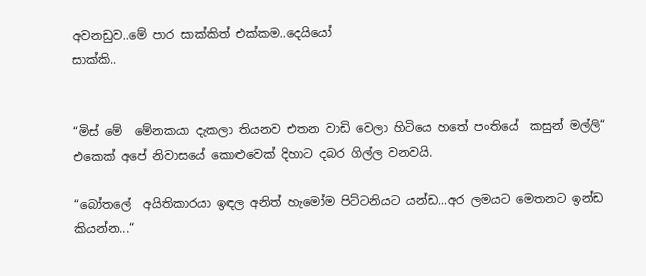අවනඩුව..මේ පාර සාක්කිත් එක්කම..දෙයියෝ
සාක්කි..


“මිස් මේ  මේනකයා දැකලා තියනව එතන වාඩි වෙලා හිටියෙ හතේ පංතියේ  කසුන් මල්ලි“ එකෙක් අපේ නිවාසයේ කොළුවෙක් දිහාට දබර ගිල්ල වනවයි.

“බෝතලේ  අයිතිකාරයා ඉඳල අනිත් හැමෝම පිට්ටනියට යන්ඩ...අර ලමයට මෙතනට ඉන්ඩ කියන්න...“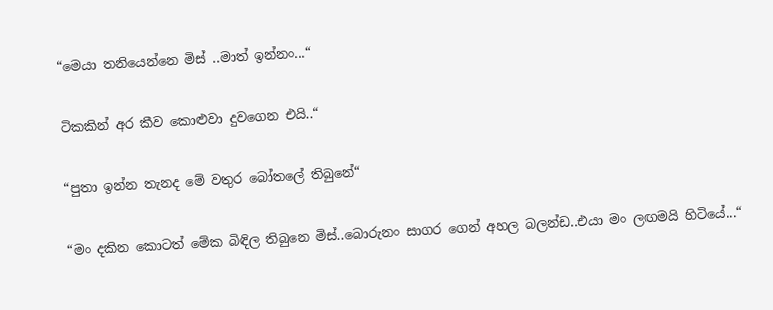“මෙයා තනියෙන්නෙ මිස් ..මාත් ඉන්නං...“

ටිකකින් අර කීව කොළුවා දුවගෙන එයි..“

“පුතා ඉන්න තැනද මේ වතුර බෝතලේ තිබුනේ“

“මං දකින කොටත් මේක බිඳිල තිබුනෙ මිස්..බොරුනං සාගර ගෙන් අහල බලන්ඩ..එයා මං ලඟමයි හිටියේ...“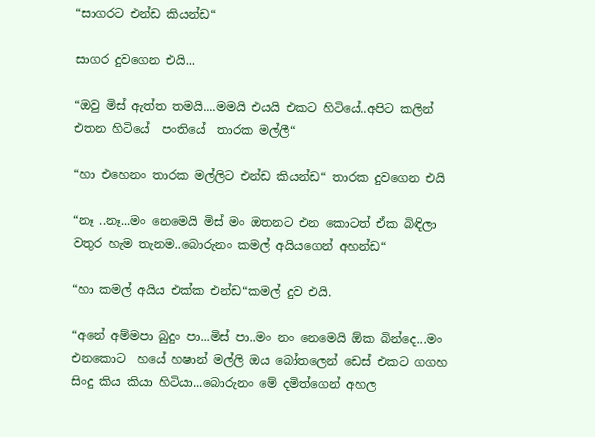“සාගරට එන්ඩ කියන්ඩ“

සාගර දුවගෙන එයි...

“ඔවු මිස් ඇත්ත තමයි....මමයි එයයි එකට හිටියේ..අපිට කලින් එතන හිටියේ  පංතියේ  තාරක මල්ලී“

“හා එහෙනං තාරක මල්ලිට එන්ඩ කියන්ඩ“ තාරක දුවගෙන එයි

“නෑ ..නෑ...මං නෙමෙයි මිස් මං ඔතනට එන කොටත් ඒක බිඳිලා වතුර හැම තැනම..බොරුනං කමල් අයියගෙන් අහන්ඩ“

“හා කමල් අයිය එක්ක එන්ඩ“කමල් දුව එයි.

“අනේ අම්මපා බුදුං පා...මිස් පා..මං නං නෙමෙයි ඕක බින්දෙ...මං එනකොට  හයේ හෂාන් මල්ලි ඔය බෝතලෙන් ඩෙස් එකට ගගහ සිංදු කිය කියා හිටියා...බොරුනං මේ දමිත්ගෙන් අහල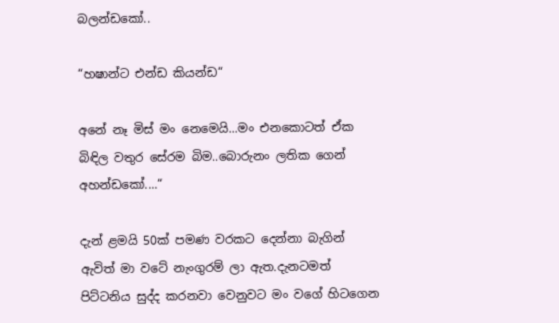බලන්ඩකෝ..

“හෂාන්ට එන්ඩ කියන්ඩ“

අනේ නෑ මිස් මං නෙමෙයි...මං එනකොටත් ඒක බිඳිල වතුර සේරම බිම..බොරුනං ලතික ගෙන් අහන්ඩකෝ....“

දැන් ළමයි 50ක් පමණ වරකට දෙන්නා බැගින් ඇවිත් මා වටේ නැංගුරම් ලා ඇත.දැනටමත් පිට්ටනිය සුද්ද කරනවා වෙනුවට මං වගේ හිටගෙන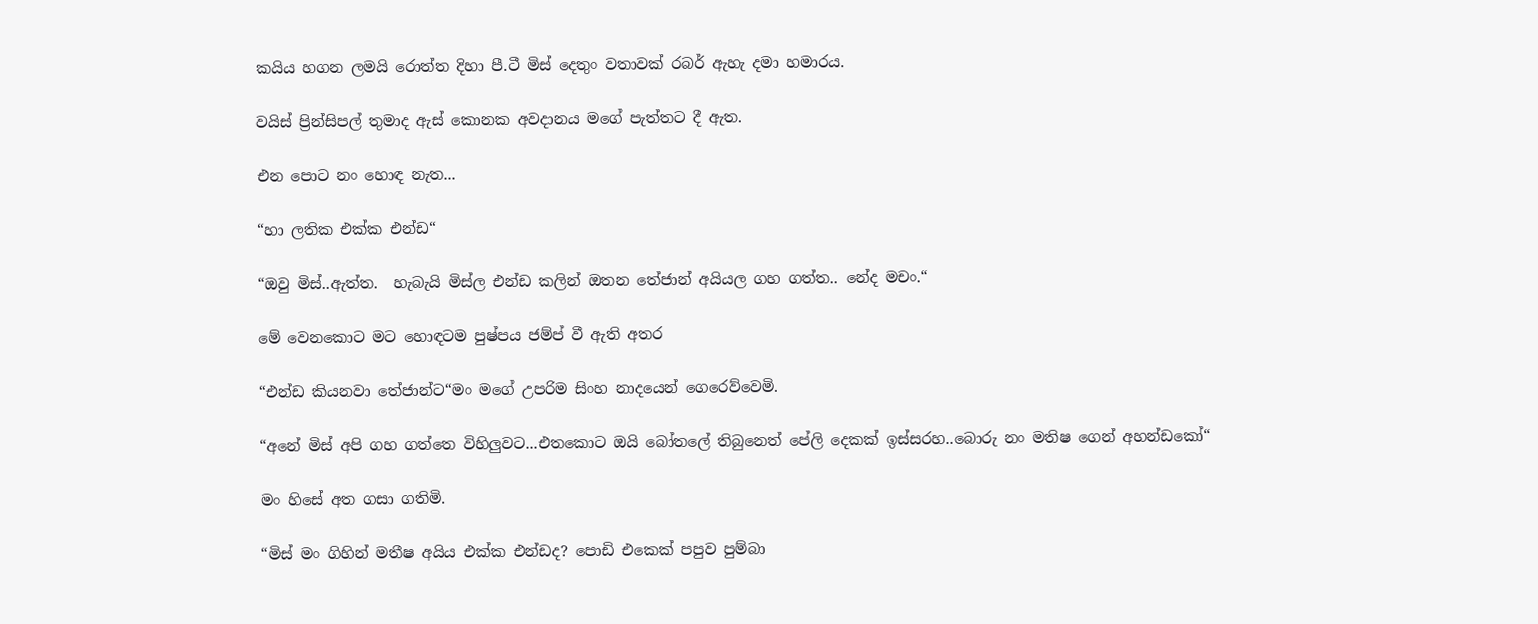කයිය හගන ලමයි රොත්ත දිහා පී.ටී මිස් දෙතුං වතාවක් රබර් ඇහැ දමා හමාරය.

වයිස් ප්‍රින්සිපල් තුමාද ඇස් කොනක අවදානය මගේ පැත්තට දී ඇත.

එන පොට නං හොඳ නැත...

“හා ලතික එක්ක එන්ඩ“

“ඔවු මිස්..ඇත්ත.  හැබැයි මිස්ල එන්ඩ කලින් ඔතන තේජාන් අයියල ගහ ගත්ත.. නේද මචං.“

මේ වෙනකොට මට හොඳටම පුෂ්පය ජම්ප් වී ඇති අතර

“එන්ඩ කියනවා තේජාන්ට“මං මගේ උපරිම සිංහ නාදයෙන් ගෙරෙව්වෙමි.

“අනේ මිස් අපි ගහ ගත්තෙ විහිලුවට...එතකොට ඔයි බෝතලේ තිබුනෙත් පේලි දෙකක් ඉස්සරහ..බොරු නං මතිෂ ගෙන් අහන්ඩකෝ“

මං හිසේ අත ගසා ගතිමි.

“මිස් මං ගිහින් මතීෂ අයිය එක්ක එන්ඩද? පොඩි එකෙක් පපුව පුම්බා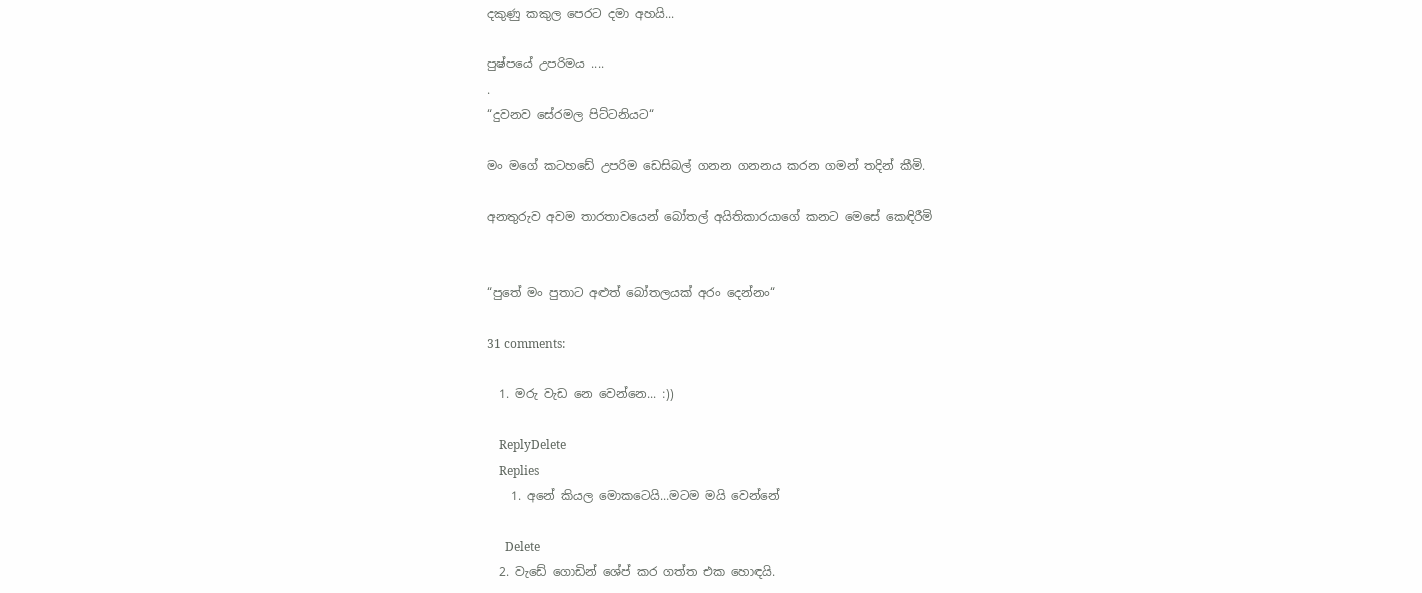දකුණු කකුල පෙරට දමා අහයි...

පුෂ්පයේ උපරිමය ....
.
“දුවනව සේරමල පිට්ටනියට“

මං මගේ කටහඩේ උපරිම ඩෙසිබල් ගනන ගනනය කරන ගමන් තදින් කීමි.

අනතුරුව අවම තාරතාවයෙන් බෝතල් අයිතිකාරයාගේ කනට මෙසේ කෙඳිරීමි


“පුතේ මං පුතාට අළුත් බෝතලයක් අරං දෙන්නං“

31 comments:

  1. මරු වැඩ නෙ වෙන්නෙ... :))

    ReplyDelete
    Replies
    1. අනේ කියල මොකටෙයි...මටම මයි වෙන්නේ

      Delete
  2. වැඩේ ගොඩින් ශේප් කර ගත්ත එක හොඳයි.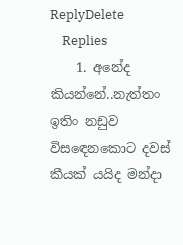ReplyDelete
    Replies
    1. අනේද කියන්නේ..නැත්තං ඉතිං නඩුව විසඳෙනකොට දවස් කීයක් යයිද මන්දා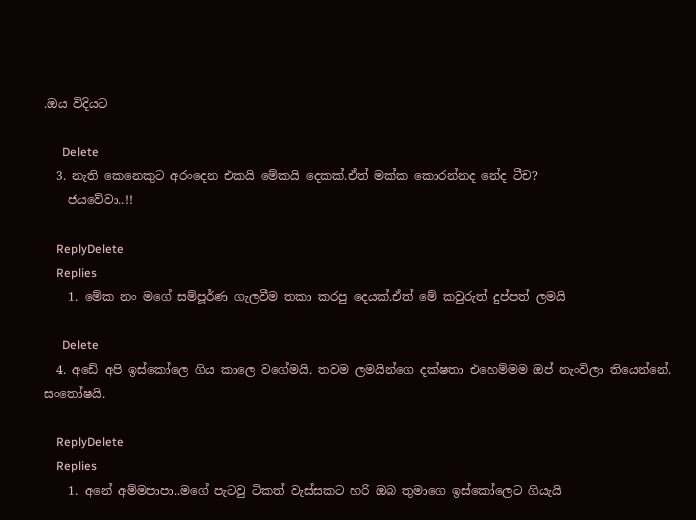.ඔය විදියට

      Delete
  3. නැති කෙනෙකුට අරංදෙන එකයි මේකයි දෙකක්.ඒත් මක්ක කොරන්නද නේද ටීච?
    ජයවේවා..!!

    ReplyDelete
    Replies
    1. මේක නං මගේ සම්පූර්ණ ගැලවීම තකා කරපු දෙයක්.ඒත් මේ කවුරුත් දුප්පත් ලමයි

      Delete
  4. අඩේ අපි ඉස්කෝලෙ ගිය කාලෙ වගේමයි. තවම ලමයින්ගෙ දක්ෂතා එහෙම්මම ඔප් නැංවිලා තියෙන්නේ. සංතෝෂයි.

    ReplyDelete
    Replies
    1. අනේ අම්මපාපා..මගේ පැටවු ටිකත් වැස්සකට හරි ඔබ තුමාගෙ ඉස්කෝලෙට ගියැයි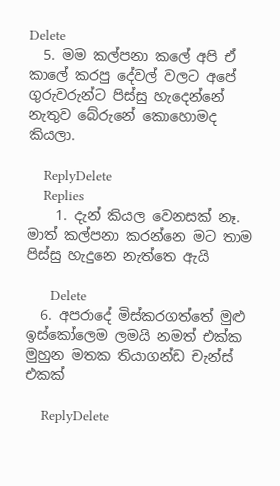Delete
  5. මම කල්පනා කලේ අපි ඒ කාලේ කරපු දේවල් වලට අපේ ගුරුවරුන්ට පිස්සු හැදෙන්නේ නැතුව බේරුනේ කොහොමද කියලා.

    ReplyDelete
    Replies
    1. දැන් කියල වෙනසක් නෑ. මාත් කල්පනා කරන්නෙ මට තාම පිස්සු හැදුනෙ නැත්තෙ ඇයි

      Delete
  6. අපරාදේ මිස්කරගත්තේ මුළු ඉස්කෝලෙම ලමයි නමත් එක්ක මුහුන මතක තියාගන්ඩ චැන්ස් එකක්

    ReplyDelete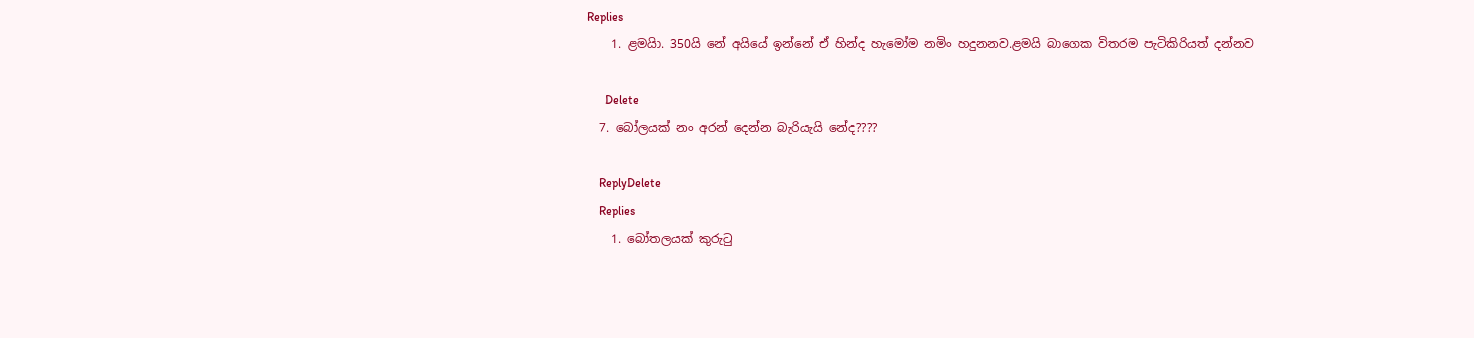Replies
    1. ළමයිා. 350යි නේ අයියේ ඉන්නේ ඒ හින්ද හැමෝම නමිං හදුනනව.ළමයි බාගෙක විතරම පැටිකිරියත් දන්නව

      Delete
  7. බෝලයක් නං අරන් දෙන්න බැරියැයි නේද????

    ReplyDelete
    Replies
    1. බෝතලයක් කුරුටු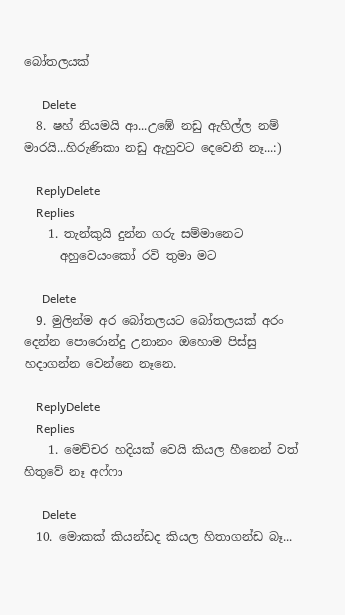බෝතලයක්

      Delete
  8. ෂහ් නියමයි ආ...උඹේ නඩු ඇහිල්ල නම් මාරයි...හිරුණිකා නඩු ඇහුවට දෙවෙනි නෑ...:)

    ReplyDelete
    Replies
    1. තැන්කුයි දුන්න ගරු සම්මානෙට
      අහුවෙයංකෝ රවි තුමා මට

      Delete
  9. මුලින්ම අර බෝතලයට බෝතලයක් අරං දෙන්න පොරොන්දු උනානං ඔහොම පිස්සු හදාගන්න වෙන්නෙ නෑනෙ.

    ReplyDelete
    Replies
    1. මෙච්චර හදියක් වෙයි කියල හීනෙන් වත් හිතුවේ නෑ අෆ්ෆා

      Delete
  10. මොකක් කියන්ඩද කියල හිතාගන්ඩ බෑ...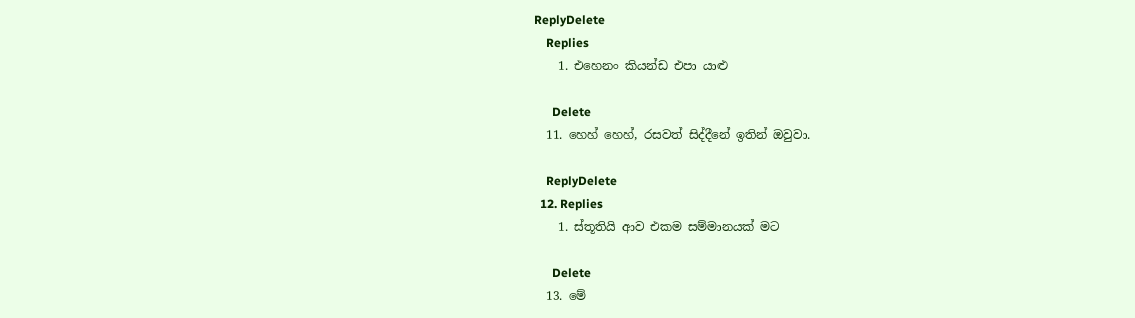ReplyDelete
    Replies
    1. එහෙනං කියන්ඩ එපා යාළු

      Delete
  11. හෙහ් හෙහ්, රසවත් සිද්දීනේ ඉතින් ඔවුවා.

    ReplyDelete
  12. Replies
    1. ස්තූතියි ආව එකම සම්මානයක් මට

      Delete
  13. මේ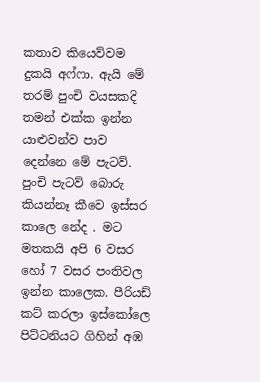කතාව කියෙව්වම දුකයි අෆ්ෆා. ඇයි මේ තරම් පුංචි වයසකදි තමන් එක්ක ඉන්න යාළුවන්ව පාව දෙන්නෙ මේ පැටව්. පුංචි පැටව් බොරු කියන්නෑ කීවෙ ඉස්සර කාලෙ නේද . මට මතකයි අපි 6 වසර හෝ 7 වසර පංතිවල ඉන්න කාලෙක. පීරියඩ් කට් කරලා ඉස්කෝලෙ පිට්ටනියට ගිහින් අඹ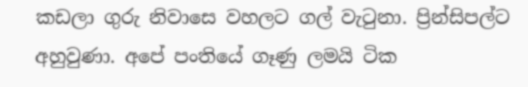කඩලා ගුරු නිවාසෙ වහලට ගල් වැටුනා. ප්‍රින්සිපල්ට අහුවුණා. අපේ පංතියේ ගෑණු ලමයි ටික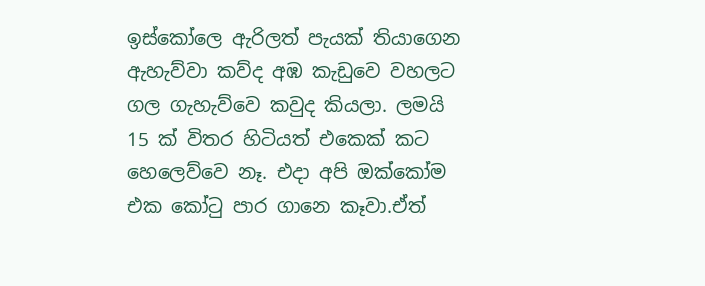ඉස්කෝලෙ ඇරිලත් පැයක් තියාගෙන ඇහැව්වා කව්ද අඹ කැඩුවෙ වහලට ගල ගැහැව්වෙ කවුද කියලා. ලමයි 15 ක් විතර හිටියත් එකෙක් කට හෙලෙව්වෙ නෑ. එදා අපි ඔක්කෝම එක කෝටු පාර ගානෙ කෑවා.ඒත්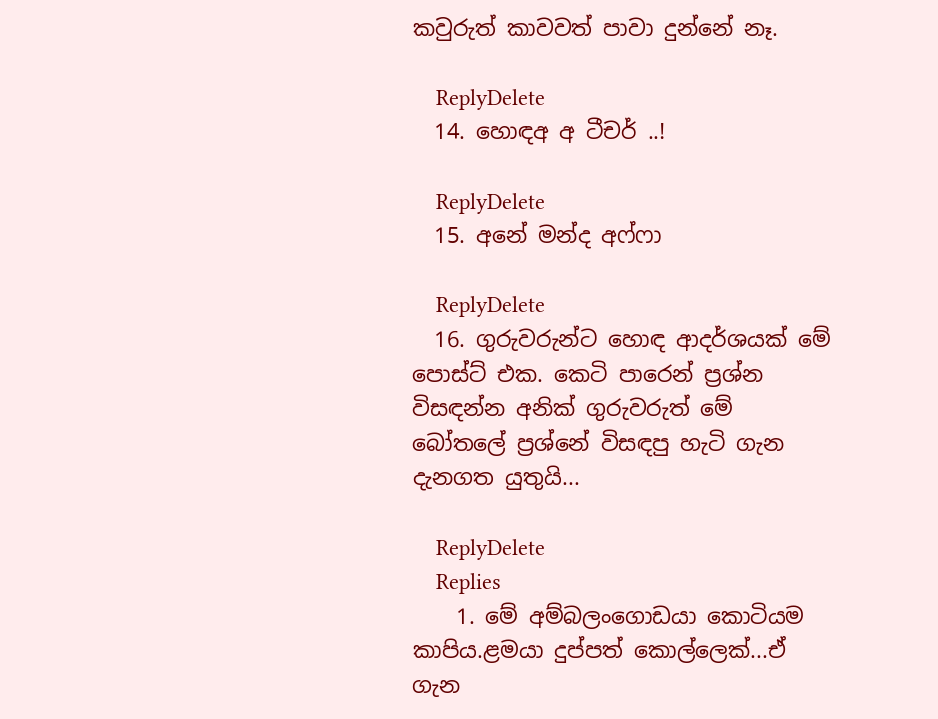කවුරුත් කාවවත් පාවා දුන්නේ නෑ.

    ReplyDelete
  14. හොඳඅ අ ටීචර් ..!

    ReplyDelete
  15. අනේ මන්ද අෆ්ෆා

    ReplyDelete
  16. ගුරුවරුන්ට හොඳ ආදර්ශයක් මේ පොස්ට් එක. කෙටි පාරෙන් ප්‍රශ්න විසඳන්න අනික් ගුරුවරුත් මේ බෝතලේ ප්‍රශ්නේ විසඳපු හැටි ගැන දැනගත යුතුයි...

    ReplyDelete
    Replies
    1. මේ අම්බලංගොඩයා කොටියම කාපිය.ළමයා දුප්පත් කොල්ලෙක්...ඒ ගැන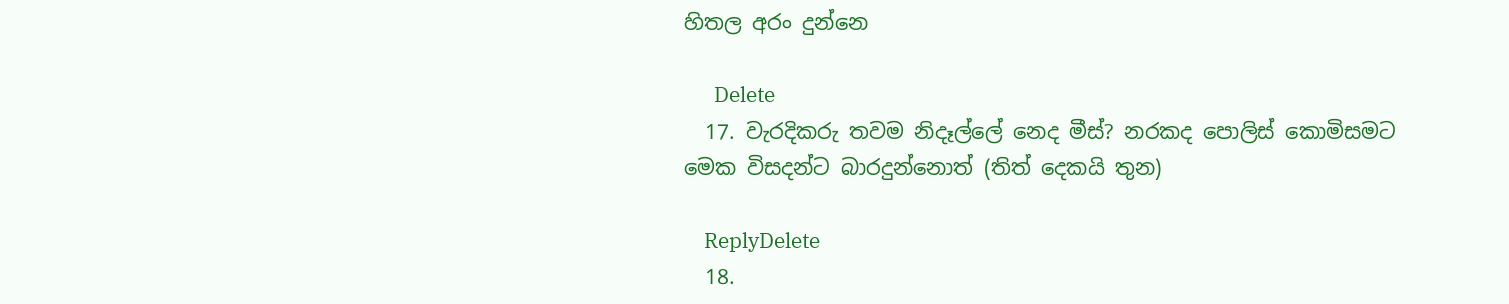හිතල අරං දුන්නෙ

      Delete
  17. වැරදිකරු තවම නිදෑල්ලේ නෙද මීස්? නරකද පොලිස් කොමිසමට මෙක විසදන්ට බාරදුන්නොත් (තිත් දෙකයි තුන)

    ReplyDelete
  18.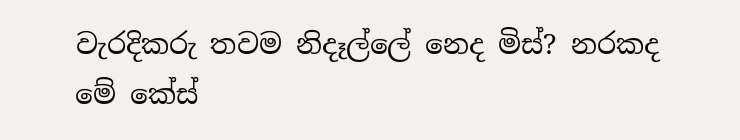වැරදිකරු තවම නිදෑල්ලේ නෙද මිස්? නරකද මේ කේස්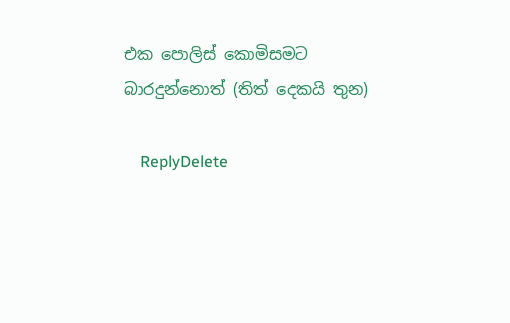එක පොලිස් කොමිසමට බාරදුන්නොත් (තිත් දෙකයි තුන)

    ReplyDelete